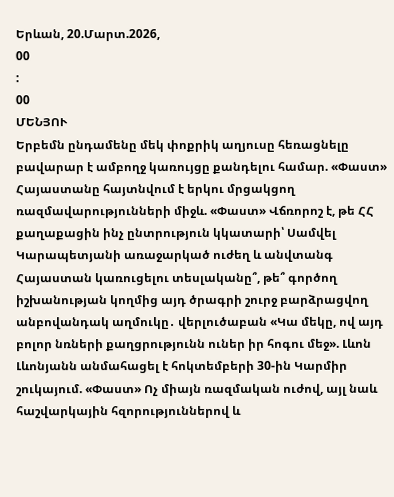Երևան, 20.Մարտ.2026,
00
:
00
ՄԵՆՅՈՒ
Երբեմն ընդամենը մեկ փոքրիկ աղյուսը հեռացնելը բավարար է ամբողջ կառույցը քանդելու համար. «Փաստ» Հայաստանը հայտնվում է երկու մրցակցող ռազմավարությունների միջև. «Փաստ» Վճռորոշ է, թե ՀՀ քաղաքացին ինչ ընտրություն կկատարի՝ Սամվել Կարապետյանի առաջարկած ուժեղ և անվտանգ Հայաստան կառուցելու տեսլականը՞, թե՞ գործող իշխանության կողմից այդ ծրագրի շուրջ բարձրացվող անբովանդակ աղմուկը․ վերլուծաբան «Կա մեկը, ով այդ բոլոր նռների քաղցրությունն ուներ իր հոգու մեջ». Լևոն Լևոնյանն անմահացել է հոկտեմբերի 30-ին Կարմիր շուկայում. «Փաստ» Ոչ միայն ռազմական ուժով, այլ նաև հաշվարկային հզորություններով և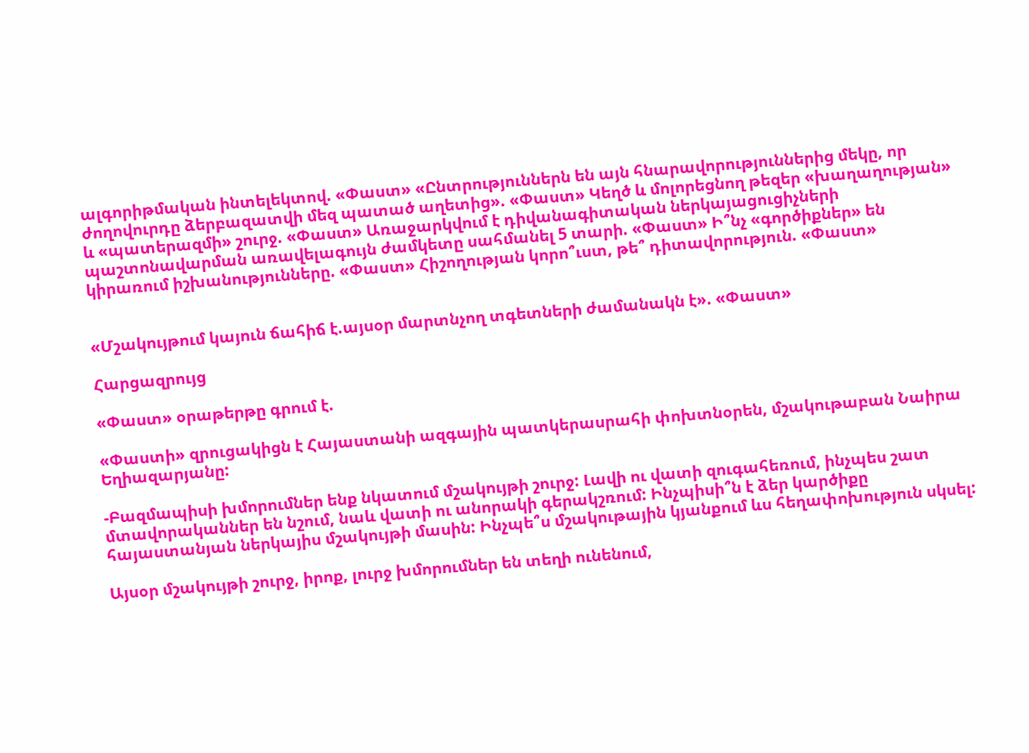ալգորիթմական ինտելեկտով. «Փաստ» «Ընտրություններն են այն հնարավորություններից մեկը, որ ժողովուրդը ձերբազատվի մեզ պատած աղետից». «Փաստ» Կեղծ և մոլորեցնող թեզեր «խաղաղության» և «պատերազմի» շուրջ. «Փաստ» Առաջարկվում է դիվանագիտական ներկայացուցիչների պաշտոնավարման առավելագույն ժամկետը սահմանել 5 տարի. «Փաստ» Ի՞նչ «գործիքներ» են կիրառում իշխանությունները. «Փաստ» Հիշողության կորո՞ւստ, թե՞ դիտավորություն. «Փաստ»


«Մշակույթում կայուն ճահիճ է.այսօր մարտնչող տգետների ժամանակն է». «Փաստ»

Հարցազրույց

«Փաստ» օրաթերթը գրում է.

«Փաստի» զրուցակիցն է Հայաստանի ազգային պատկերասրահի փոխտնօրեն, մշակութաբան Նաիրա Եղիազարյանը:

-Բազմապիսի խմորումներ ենք նկատում մշակույթի շուրջ: Լավի ու վատի զուգահեռում, ինչպես շատ մտավորականներ են նշում, նաև վատի ու անորակի գերակշռում: Ինչպիսի՞ն է ձեր կարծիքը հայաստանյան ներկայիս մշակույթի մասին: Ինչպե՞ս մշակութային կյանքում ևս հեղափոխություն սկսել:

Այսօր մշակույթի շուրջ, իրոք, լուրջ խմորումներ են տեղի ունենում,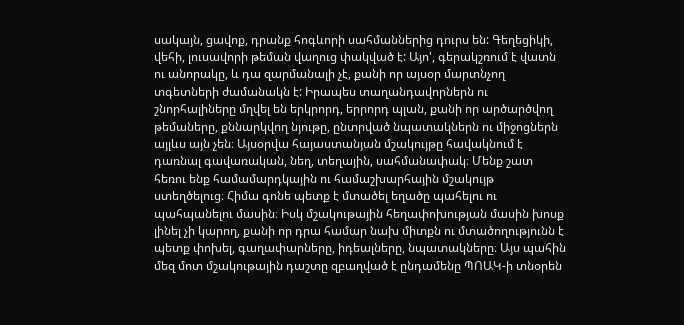սակայն, ցավոք, դրանք հոգևորի սահմաններից դուրս են: Գեղեցիկի, վեհի, լուսավորի թեման վաղուց փակված է: Այո', գերակշռում է վատն ու անորակը, և դա զարմանալի չէ, քանի որ այսօր մարտնչող տգետների ժամանակն է: Իրապես տաղանդավորներն ու շնորհալիները մղվել են երկրորդ, երրորդ պլան, քանի որ արծարծվող թեմաները, քննարկվող նյութը, ընտրված նպատակներն ու միջոցներն այլևս այն չեն։ Այսօրվա հայաստանյան մշակույթը հավակնում է դառնալ գավառական, նեղ, տեղային, սահմանափակ։ Մենք շատ հեռու ենք համամարդկային ու համաշխարհային մշակույթ ստեղծելուց։ Հիմա գոնե պետք է մտածել եղածը պահելու ու պահպանելու մասին։ Իսկ մշակութային հեղափոխության մասին խոսք լինել չի կարող, քանի որ դրա համար նախ միտքն ու մտածողությունն է պետք փոխել, գաղափարները, իդեալները, նպատակները։ Այս պահին մեզ մոտ մշակութային դաշտը զբաղված է ընդամենը ՊՈԱԿ-ի տնօրեն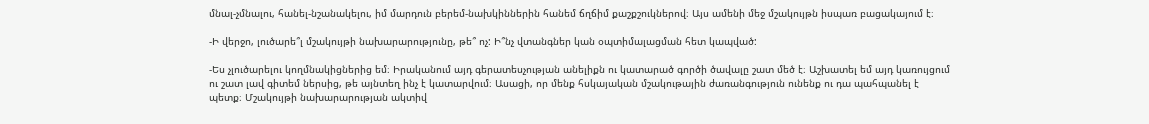մնալ-չմնալու, հանել-նշանակելու, իմ մարդուն բերեմ-նախկիններին հանեմ ճղճիմ քաշքշուկներով։ Այս ամենի մեջ մշակույթն իսպառ բացակայում է։

-Ի վերջո, լուծարե՞լ մշակույթի նախարարությունը, թե՞ ոչ: Ի՞նչ վտանգներ կան օպտիմալացման հետ կապված:

-Ես չլուծարելու կողմնակիցներից եմ։ Իրականում այդ գերատեսչության անելիքն ու կատարած գործի ծավալը շատ մեծ է։ Աշխատել եմ այդ կառույցում ու շատ լավ գիտեմ ներսից, թե այնտեղ ինչ է կատարվում։ Ասացի, որ մենք հսկայական մշակութային ժառանգություն ունենք ու դա պահպանել է պետք։ Մշակույթի նախարարության ակտիվ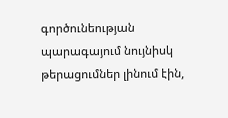գործունեության պարագայում նույնիսկ թերացումներ լինում էին,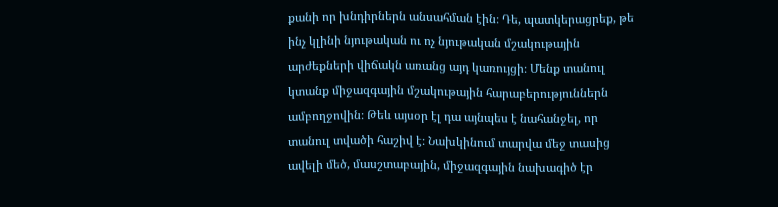քանի որ խնդիրներն անսահման էին։ Դե, պատկերացրեք, թե ինչ կլինի նյութական ու ոչ նյութական մշակութային արժեքների վիճակն առանց այդ կառույցի։ Մենք տանուլ կտանք միջազգային մշակութային հարաբերություններն ամբողջովին։ Թեև այսօր էլ դա այնպես է նահանջել, որ տանուլ տվածի հաշիվ է։ Նախկինում տարվա մեջ տասից ավելի մեծ, մասշտաբային, միջազգային նախագիծ էր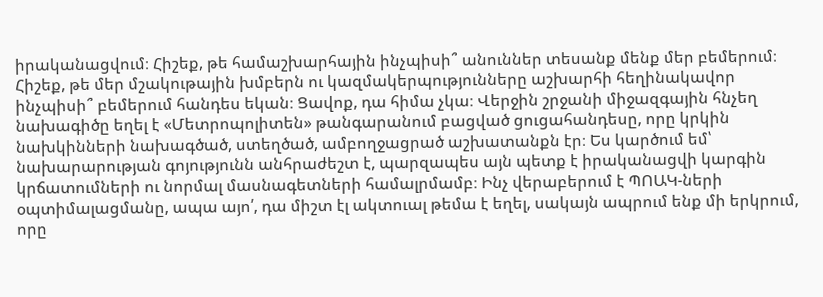իրականացվում։ Հիշեք, թե համաշխարհային ինչպիսի՞ անուններ տեսանք մենք մեր բեմերում։ Հիշեք, թե մեր մշակութային խմբերն ու կազմակերպությունները աշխարհի հեղինակավոր ինչպիսի՞ բեմերում հանդես եկան։ Ցավոք, դա հիմա չկա։ Վերջին շրջանի միջազգային հնչեղ նախագիծը եղել է «Մետրոպոլիտեն» թանգարանում բացված ցուցահանդեսը, որը կրկին նախկինների նախագծած, ստեղծած, ամբողջացրած աշխատանքն էր։ Ես կարծում եմ՝ նախարարության գոյությունն անհրաժեշտ է, պարզապես այն պետք է իրականացվի կարգին կրճատումների ու նորմալ մասնագետների համալրմամբ։ Ինչ վերաբերում է ՊՈԱԿ-ների օպտիմալացմանը, ապա այո՛, դա միշտ էլ ակտուալ թեմա է եղել, սակայն ապրում ենք մի երկրում, որը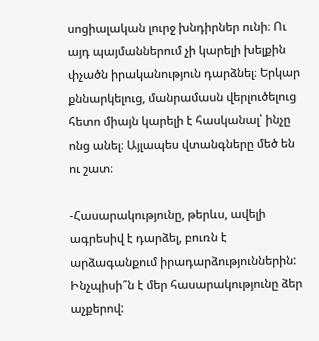սոցիալական լուրջ խնդիրներ ունի։ Ու այդ պայմաններում չի կարելի խելքին փչածն իրականություն դարձնել։ Երկար քննարկելուց, մանրամասն վերլուծելուց հետո միայն կարելի է հասկանալ՝ ինչը ոնց անել։ Այլապես վտանգները մեծ են ու շատ։

-Հասարակությունը, թերևս, ավելի ագրեսիվ է դարձել, բուռն է արձագանքում իրադարձություններին: Ինչպիսի՞ն է մեր հասարակությունը ձեր աչքերով: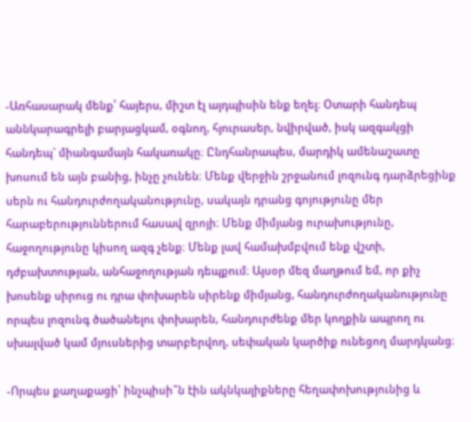-Առհասարակ մենք՝ հայերս, միշտ էլ այդպիսին ենք եղել։ Օտարի հանդեպ աննկարագրելի բարյացկամ, օգնող, հյուրասեր, նվիրված, իսկ ազգակցի հանդեպ` միանգամայն հակառակը։ Ընդհանրապես, մարդիկ ամենաշատը խոսում են այն բանից, ինչը չունեն։ Մենք վերջին շրջանում լոզունգ դարձրեցինք սերն ու հանդուրժողականությունը, սակայն դրանց գոյությունը մեր հարաբերություններում հասավ զրոյի։ Մենք միմյանց ուրախությունը, հաջողությունը կիսող ազգ չենք։ Մենք լավ համախմբվում ենք վշտի, դժբախտության, անհաջողության դեպքում։ Այսօր մեզ մաղթում եմ, որ քիչ խոսենք սիրուց ու դրա փոխարեն սիրենք միմյանց, հանդուրժողականությունը որպես լոզունգ ծածանելու փոխարեն, հանդուրժենք մեր կողքին ապրող ու սխալված կամ մյուսներից տարբերվող, սեփական կարծիք ունեցող մարդկանց։

-Որպես քաղաքացի՝ ինչպիսի՞ն էին ակնկալիքները հեղափոխությունից և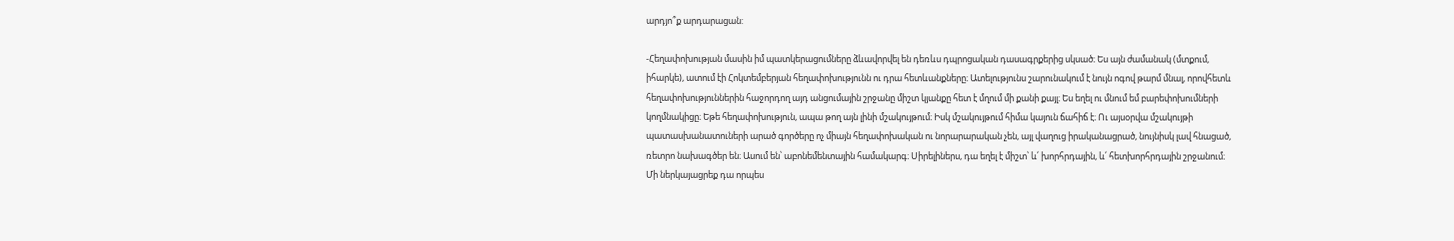արդյո՞ք արդարացան:

-Հեղափոխության մասին իմ պատկերացումները ձևավորվել են դեռևս դպրոցական դասագրքերից սկսած։ Ես այն ժամանակ (մտքում, իհարկե), ատում էի Հոկտեմբերյան հեղափոխությունն ու դրա հետևանքները։ Ատելությունս շարունակում է նույն ոգով թարմ մնալ, որովհետև հեղափոխություններին հաջորդող այդ անցումային շրջանը միշտ կյանքը հետ է մղում մի քանի քայլ։ Ես եղել ու մնում եմ բարեփոխումների կողմնակիցը։ Եթե հեղափոխություն, ապա թող այն լինի մշակույթում։ Իսկ մշակույթում հիմա կայուն ճահիճ է։ Ու այսօրվա մշակույթի պատասխանատուների արած գործերը ոչ միայն հեղափոխական ու նորարարական չեն, այլ վաղուց իրականացրած, նույնիսկ լավ հնացած, ռետրո նախագծեր են։ Ասում են՝ աբոնեմենտային համակարգ։ Սիրելիներս, դա եղել է միշտ՝ և՛ խորհրդային, և՛ հետխորհրդային շրջանում։ Մի ներկայացրեք դա որպես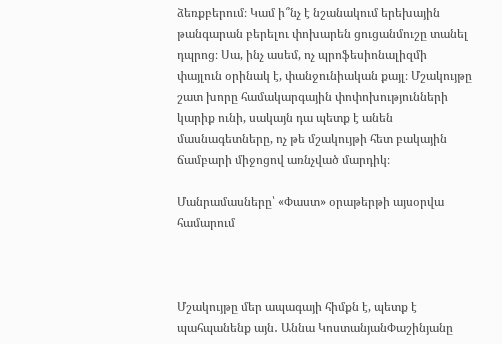ձեռքբերում։ Կամ ի՞նչ է նշանակում երեխային թանգարան բերելու փոխարեն ցուցանմուշը տանել դպրոց։ Սա, ինչ ասեմ, ոչ պրոֆեսիոնալիզմի փայլուն օրինակ է, փանջունիական քայլ։ Մշակույթը շատ խորը համակարգային փոփոխությունների կարիք ունի, սակայն դա պետք է անեն մասնագետները, ոչ թե մշակույթի հետ բակային ճամբարի միջոցով առնչված մարդիկ։

Մանրամասները՝ «Փաստ» օրաթերթի այսօրվա համարում



Մշակույթը մեր ապագայի հիմքն է, պետք է պահպանենք այն․ Աննա ԿոստանյանՓաշինյանը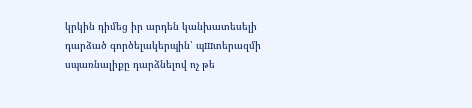կրկին դիմեց իր արդեն կանխատեսելի դարձած գործելակերպին՝ պшտերազմի սպառնալիքը դարձնելով ոչ թե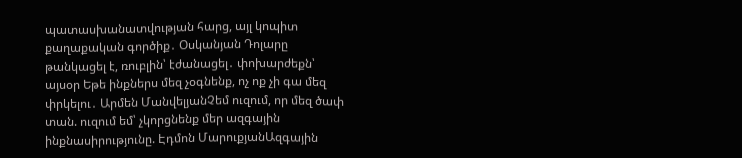պատասխանատվության հարց, այլ կոպիտ քաղաքական գործիք․ Օսկանյան Դոլարը թանկացել է, ռուբլին՝ էժանացել․ փոխարժեքն՝ այսօր Եթե ինքներս մեզ չօգնենք, ոչ ոք չի գա մեզ փրկելու․ Արմեն ՄանվելյանՉեմ ուզում, որ մեզ ծափ տան. ուզում եմ՝ չկորցնենք մեր ազգային ինքնասիրությունը. Էդմոն ՄարուքյանԱզգային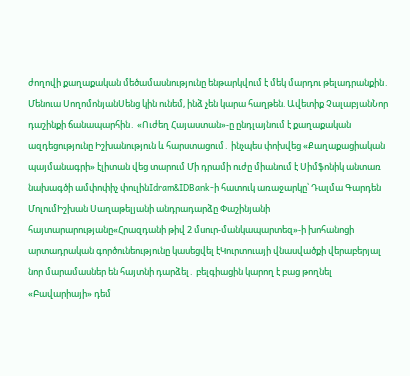ժողովի քաղաքական մեծամասնությունը ենթարկվում է մեկ մարդու թելադրանքին․ Մենուա ՍողոմոնյանՍենց կին ունեմ, ինձ չեն կարա հաղթեն. Ավետիք ՉալաբյանՆոր դաշինքի ճանապարհին․ «Ուժեղ Հայաստան»-ը ընդլայնում է քաղաքական ազդեցությունը Իշխանություն և հարստացում․ ինչպես փոխվեց «Քաղաքացիական պայմանագրի» էլիտան վեց տարում Մի դրամի ուժը միանում է Սիմֆոնիկ անտառ նախագծի ամփոփիչ փուլինIdram&IDBank-ի հատուկ առաջարկը՝ Դալմա Գարդեն ՄոլումԻշխան Սաղաթելյանի անդրադարձը Փաշինյանի հայտարարությանը«Հրազդանի թիվ 2 մսուր-մանկապարտեզ»-ի խոհանոցի արտադրական գործունեությունը կասեցվել էԿուրտուայի վնասվածքի վերաբերյալ նոր մարամասներ են հայտնի դարձել․ բելգիացին կարող է բաց թողնել «Բավարիայի» դեմ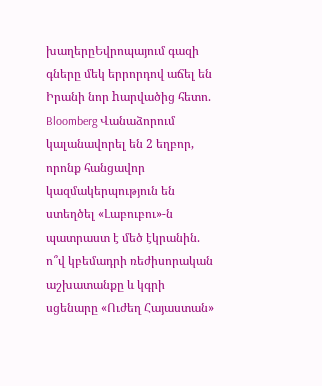խաղերըԵվրոպայում գազի գները մեկ երրորդով աճել են Իրանի նոր hարվածից հետո. Bloomberg Վանաձորում կալանավորել են 2 եղբոր, որոնք հանցավոր կազմակերպություն են ստեղծել «Լաբուբու»-ն պատրաստ է մեծ էկրանին. ո՞վ կբեմադրի ռեժիսորական աշխատանքը և կգրի սցենարը «Ուժեղ Հայաստան»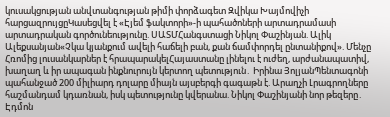կուսակցության անվտանգության թիմի փորձագետ Զվիկա Խայմովիչի հարցազրույցըԿասեցվել է «Էյեմ ֆակտորի»-ի պահածոների արտադրամասի արտադրական գործունեությունը. ՍԱՏՄՀանգստացի Նիկոլ Փաշինյան. Ալիկ Ալեքսանյան«Չկա կյանքում ավելի հաճելի բան, քան ճամփորդել ընտանիքով». Մենչը Հռոմից լուսանկարներ է հրապարակելՀայաստանը լինելու է ուժեղ, արժանապատիվ, խաղաղ և իր ապագան ինքնուրույն կերտող պետություն․ Իրինա ՅոլյանՊենտագոնի պահանջած 200 միլիարդ դոլարը միայն այսբերգի գագաթն է. Արաղչի Լրագրողները հաշմանդամ կդառնան, իսկ պետությունը կվերանա. Նիկոլ Փաշինյանի նոր թեզերը․ Էդմոն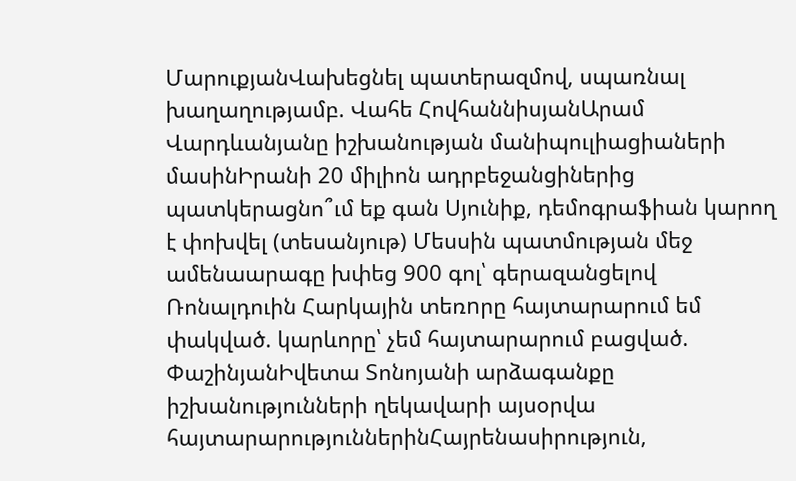ՄարուքյանՎախեցնել պատերազմով, սպառնալ խաղաղությամբ. Վահե ՀովհաննիսյանԱրամ Վարդևանյանը իշխանության մանիպուլիացիաների մասինԻրանի 20 միլիոն ադրբեջանցիներից պատկերացնո՞ւմ եք գան Սյունիք, դեմոգրաֆիան կարող է փոխվել (տեսանյութ) Մեսսին պատմության մեջ ամենաարագը խփեց 900 գոլ՝ գերազանցելով Ռոնալդուին Հարկային տեռnրը հայտարարում եմ փակված. կարևորը՝ չեմ հայտարարում բացված. ՓաշինյանԻվետա Տոնոյանի արձագանքը իշխանությունների ղեկավարի այսօրվա հայտարարություններինՀայրենասիրություն,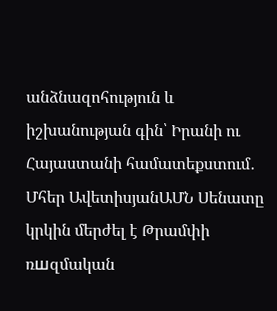անձնազոհություն և իշխանության գին՝ Իրանի ու Հայաստանի համատեքստում․ Մհեր ԱվետիսյանԱՄՆ Սենատը կրկին մերժել է Թրամփի ռшզմական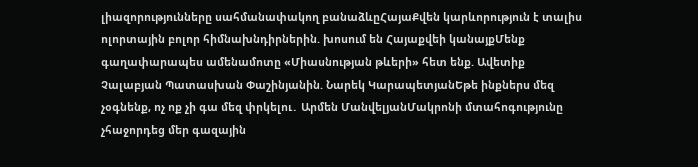լիազորությունները սահմանափակող բանաձևըՀայաՔվեն կարևորություն է տալիս ոլորտային բոլոր հիմնախնդիրներին. խոսում են Հայաքվեի կանայքՄենք գաղափարապես ամենամոտը «Միասնության թևերի» հետ ենք. Ավետիք Չալաբյան Պատասխան Փաշինյանին. Նարեկ ԿարապետյանԵթե ինքներս մեզ չօգնենք, ոչ ոք չի գա մեզ փրկելու․ Արմեն ՄանվելյանՄակրոնի մտահոգությունը չհաջորդեց մեր գազային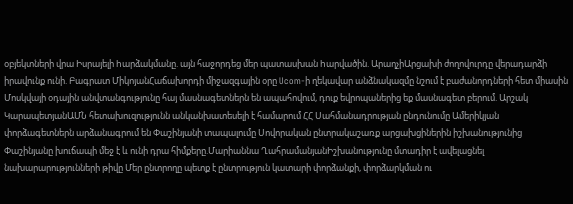օբյեկտների վրա Իսրայելի hարձակմանը. այն հաջորդեց մեր պատասխան hարվածին. ԱրաղչիԱրցախի ժողովուրդը վերադարձի իրավունք ունի. Բագրատ ՄիկոյանՀաճախորդի միջազգային օրը Ucom-ի ղեկավար անձնակազմը նշում է բաժանորդների հետ միասին Մոսկվայի օդային անվտանգությունը հայ մասնագետներն են ապահովում, դուք եվրոպաներից եք մասնագետ բերում. Արշակ ԿարապետյանԱՄՆ հետախուզությունն անկանխատեսելի է համարում ՀՀ Սահմանադրության ընդունումը Ամերիկյան փորձագետներն արձանագրում են Փաշինյանի տապալումը Սովորական ընտրակաշառք արցախցիներին իշխանությունից Փաշինյանը խուճապի մեջ է և ունի դրա հիմքերը.Մարիաննա ՂահրամանյանԻշխանությունը մտադիր է ավելացնել նախարարությունների թիվը Մեր ընտրողը պետք է ընտրություն կատարի փորձանքի, փորձարկման ու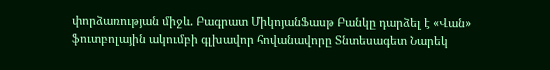փորձառության միջև. Բագրատ ՄիկոյանՖասթ Բանկը դարձել է «Վան» ֆուտբոլային ակումբի գլխավոր հովանավորը Տնտեսագետ Նարեկ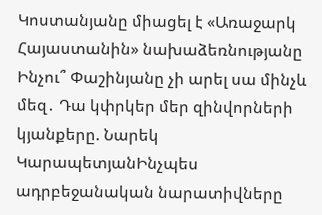Կոստանյանը միացել է «Առաջարկ Հայաստանին» նախաձեռնությանը Ինչու՞ Փաշինյանը չի արել սա մինչև մեզ․ Դա կփրկեր մեր զինվորների կյանքերը. Նարեկ ԿարապետյանԻնչպես ադրբեջանական նարատիվները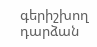գերիշխող դարձան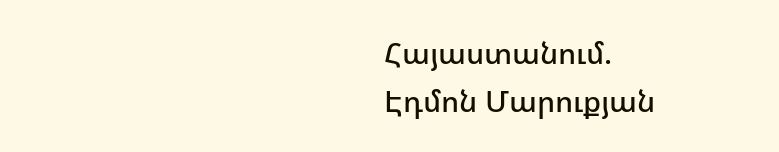Հայաստանում. Էդմոն Մարուքյան